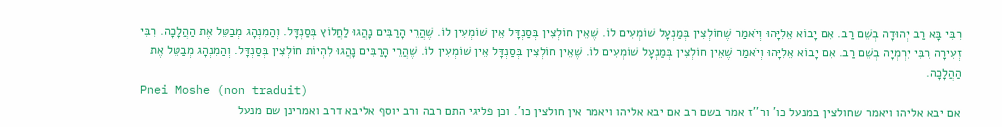רִבִּי בָּא רַב יְהוּדָה בְשֵׁם רַב. אִם יָבוֹא אֵלִיָּהוּ וְיֹאמַר שֶׁחוֹלְצִין בְּמַנְעָל שׁוֹמְעִים לוֹ. שֶׁאֵין חוֹלְצִין בְּסַנְדָּל אֵין שׁוֹמְעִין לוֹ. שֶׁהֲרֵי הָרַבִּים נָהֲגוּ לַחֲלוֹץ בְּסַנְדָּל. וְהַמִנְהָג מְבַטֵּל אֶת הַהֲלָכָה. רִבִּי זְעִירָה רִבִּי יִרְמְיָה בְשֵׁם רַב. אִם יָבוֹא אֵלִיָּהוּ וְיֹאמַר שֶׁאֵין חוֹלְצִין בְּמַנְעָל שׁוֹמְעִים לוֹ. שֶׁאֵין חוֹלְצִין בְּסַנְדָּל אֵין שׁוֹמְעִין לוֹ. שֶׁהֲרֵי הָרַבִּים נָהֲגוּ לִהְיוֹת חוֹלְצִין בְּסַנְדָּל. וְהַמִנְהָג מְבַטֵּל אֶת הַהֲלָכָה.
Pnei Moshe (non traduit)
אם יבא אליהו ויאמר שחולצין במנעל כו' ור''ז אמר בשם רב אם יבא אליהו ויאמר אין חולצין כו'. וכן פליגי התם רבה ורב יוסף אליבא דרב ואמרינן שם מנעל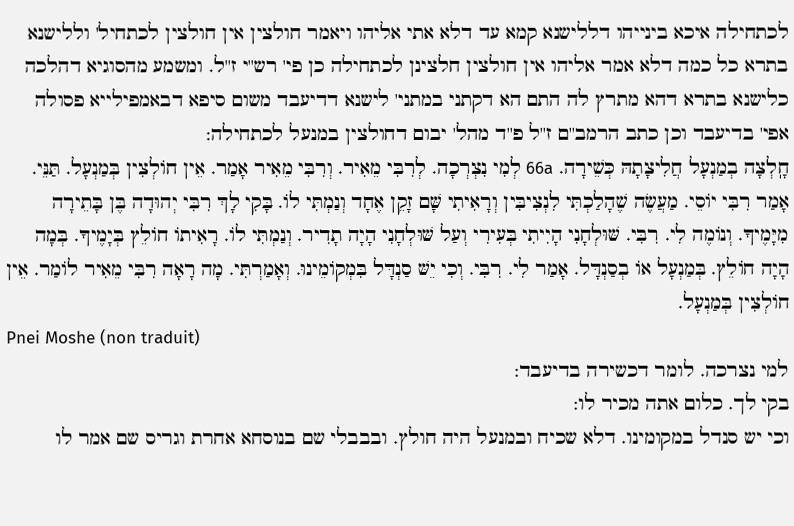לכתחילה איכא בינייהו דללישנא קמא עד דלא אתי אליהו ויאמר חולצין אין חולצין לכתחיל' וללישנא בתרא כל כמה דלא אמר אליהו אין חולצין חלצינן לכתחילה כן פי' רש''י ז''ל. ומשמע מהסוגיא דהלכה כלישנא בתרא דהא מתרץ לה התם הא דקתני במתני' לישנא דדיעבד משום סיפא דבאמפילייא פסולה אפי' בדיעבד וכן כתב הרמב''ם ז''ל פ''ד מהל' יבום דחולצין במנעל לכתחילה:
חָֽלְצָה בְמַנְעָל חֲלִיצָתָהּ כְּשֵׁירָה. 66a לְמִי נִצְרְכָה. לְרִבִּי מֵאִיר. וְרִבִּי מֵאִיר אָמַר. אֵין חוֹלְצִין בְּמַנְעָל. תַּנֵּי. אָמַר רִבִּי יוֹסֵי. מַעֲשֶׂה שֶׁהָלַכְתִּי לִנְצִיבִּין וְרָאִיתִי שָּׁם זָקֵן אֶחָד וְנַמְתִּי לוֹ. בָּקִי לָךְ רִבִּי יְהוּדָה בֶּן בָּתֵירָה מִיָּמֶיךָ. וְנוֹמֶה לִי. רִבִּי. שּׁוּלְחָנִי הָיִיתִי בְּעִירִי וְעַל שּׁוּלְחָנִי הָיָה תָדִיר. וְנַמְתִּי לוֹ. רָאִיתוֹ חוֹלֵץ בְּיָמֶיךָ. בְּמָה הָיָה חוֹלֵץ. בְּמַנְעָל אוֹ בְסַנְדָּל. אָמַר לִי. רִבִּי. וְכִי יֵשּׁ סַנְדָּל בִּמְקוֹמֵינוּ. וְאָמַרְתִּי. מָה רָאָה רִבִּי מֵאִיר לוֹמַר. אֵין חוֹלְצִין בְּמַנְעָל.
Pnei Moshe (non traduit)
למי נצרכה. לומר דכשירה בדיעבד:
בקי לך. כלום אתה מכיר לו:
וכי יש סנדל במקומינו. דלא שכיח ובמנעל היה חולץ. ובבבלי שם בנוסחא אחרת וגריס שם אמר לו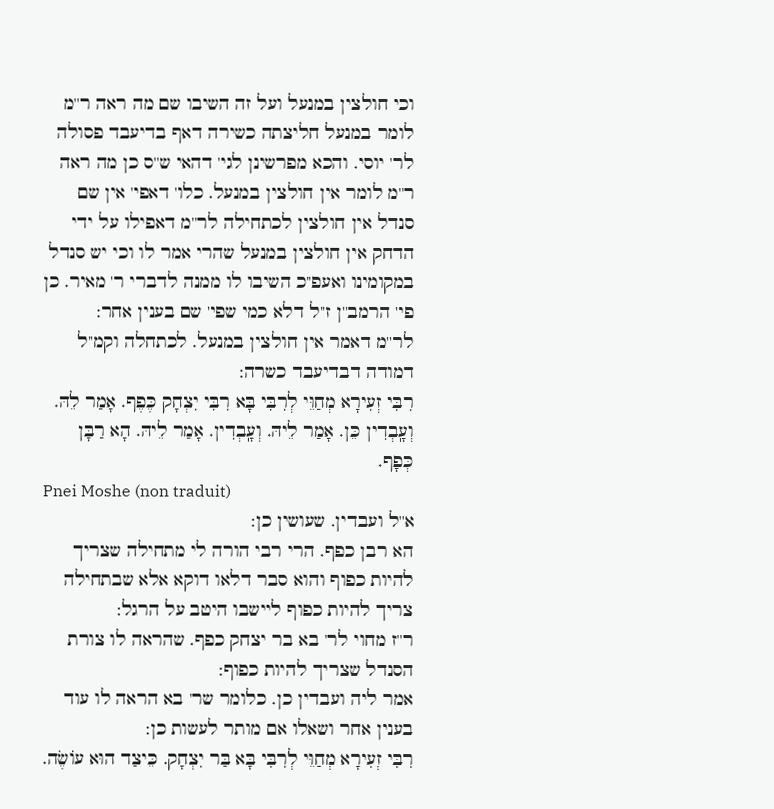וכי חולצין במנעל ועל זה השיבו שם מה ראה ר''מ לומר במנעל חליצתה כשירה דאף בדיעבד פסולה לר' יוסי. והכא מפרשינן לגי' דהאי ש''ס כן מה ראה ר''מ לומר אין חולצין במנעל. כלו' דאפי' אין שם סנדל אין חולצין לכתחילה לר''מ דאפילו על ידי הדחק אין חולצין במנעל שהרי אמר לו וכי יש סנדל במקומינו ואעפ''כ השיבו לו ממנה לדברי ר' מאיר. כן פי' הרמב''ן ז''ל דלא כמי שפי' שם בענין אחר:
לר''מ דאמר אין חולצין במנעל. לכתחלה וקמ''ל דמודה דבדיעבד כשרה:
רִבִּי זְעִירָא מְחַוֵּי לְרִבִּי בָּא רִבִּי יִצְחָק כֶּפֶף. אָמַר לֵהּ. וְעָֽבְדִין כֵּן. אָמַר לֵיהּ. וְעָֽבְדִין. אָמַר לֵיהּ. הָא רַבָּן כְּפָף.
Pnei Moshe (non traduit)
א''ל ועבדין. שעושין כן:
הא רבן כפף. הרי רבי הורה לי מתחילה שצריך להיות כפוף והוא סבר דלאו דוקא אלא שבתחילה צריך להיות כפוף ליישבו היטב על הרגל:
ר''ז מחוי לר' בא בר יצחק כפף. שהראה לו צורת הסנדל שצריך להיות כפוף:
אמר ליה ועבדין כן. כלומר שר' בא הראה לו עוד בענין אחר ושאלו אם מותר לעשות כן:
רִבִּי זְעִירָא מְחַוֵּי לְרִבִּי בָּא בַּר יִצְחָק. כֵּיצַד הוּא עוֹשֶׂה.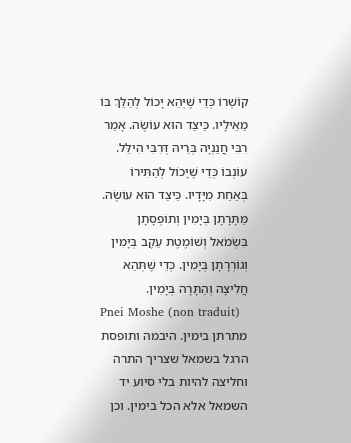קוֹשְׁרוֹ כְּדֵי שֶׁיְּהֵא יָכוֹל לְהַלֵּךְ בּוֹ מֵאֵילָיו. כֵּיצַד הוּא עוֹשֶׂה. אָמַר רִבִּי חֲנַנְיָה בְּרֵיהּ דְּרִבִּי הִילֵּל. עוֹנְבוֹ כְּדֵי שֶׁיָּכוֹל לְהַתִּירוֹ בְּאַחַת מִיָּדָיו. כֵּיצַד הוּא עוֹשֶׂה. מַּתָּרָתָן בְּיָמִין וְתוֹפְסָתָן בִּשְׂמֹאל וְשׁוֹמֶטֶת עֵקֶב בְּיָמִין וְגוֹרְרָתָן בְּיָמִין. כְּדֵי שֶׁתְּהֵא חֲלִיצָה וְהַתָּרָה בְּיָמִין.
Pnei Moshe (non traduit)
מתרתן בימין. היבמה ותופסת הרגל בשמאל שצריך התרה וחליצה להיות בלי סיוע יד השמאל אלא הכל בימין. וכן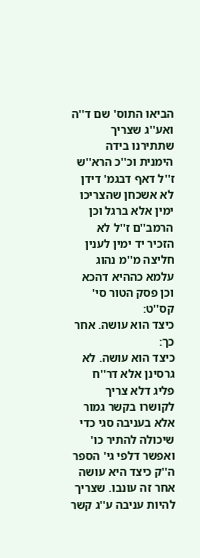הביאו התוס' שם ד''ה ואע''ג שצריך שתתירנו בידה הימנית וכ''כ הרא''ש ז''ל דאף דבגמ' דידן לא אשכחן שהצריכו ימין אלא ברגל וכן הרמב''ם ז''ל לא הזכיר יד ימין לענין חליצה מ''מ נהוג עלמא כההיא דהכא וכן פסק הטור סי' קס''ט:
כיצד הוא עושה. אחר כך:
כיצד הוא עושה. לא גרסינן אלא דר''ח פליג דלא צריך לקושרו בקשר גמור אלא בעניבה סגי כדי שיכולה להתיר כו' ואפשר דלפי גי' הספר ה''ק כיצד היא עושה אחר זה עונבו. שצריך להיות עניבה ע''ג קשר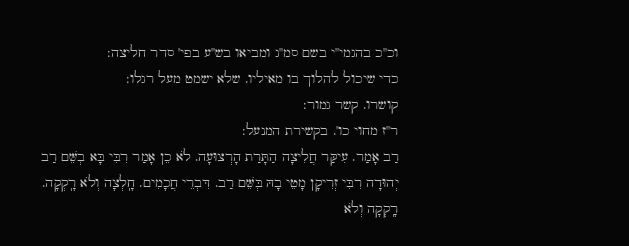וכ''כ בהגמי''י בשם סמ''ג ומביאו בש''ע בפי' סדר חליצה:
כדי שיכול להלוך בו מאיליו. שלא ישמט מעל רגלו:
קושרו. קשר גמור:
ר''ז מחוי כו'. בקשירת המנעל:
רַב אָמַר. עִיקַּר חֲלִיצָה הַתָּרַת הָרְצוּעָה. לֹא כֵן אָמַר רִבִּי בָּא בְשֵּׁם רַב יְהוּדָה רִבִּי זְרִיקָן מָטֵי בָהּ בְּשֵּׁם רַב. דִּבְרֵי חֲכָמִים. חָֽלְצָה וְלֹא רָֽקְקָה. רָֽקְקָה וְלֹא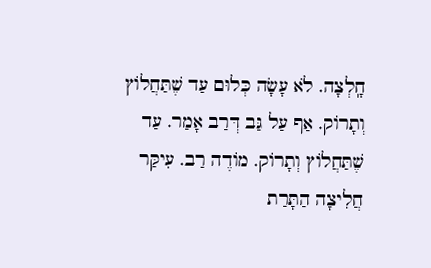חָֽלְצָה. לֹא עָשָׂה כְּלוּם עַד שֶׁתַּחֲלוֹץ וְתָרוֹק. אַף עַל גַּב דְּרַב אָמַר. עַד שֶׁתַּחֲלוֹץ וְתָרוֹק. מוֹדֶה רַב. עִיקַּר חֲלִיצָה הַתָּרַת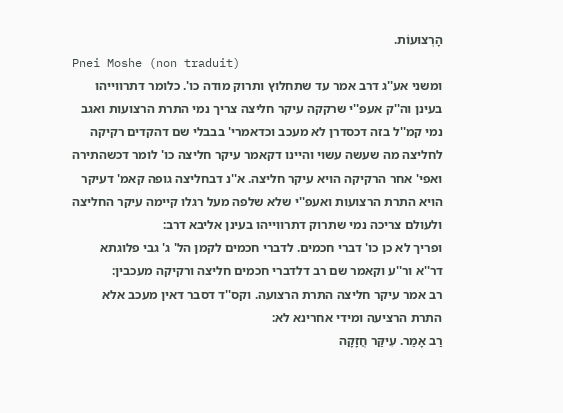הָרְצוּעוֹת.
Pnei Moshe (non traduit)
ומשני אע''ג דרב אמר עד שתחלוץ ותרוק מודה כו'. כלומר דתרווייהו בעינן וה''ק אעפ''י שרקקה עיקר חליצה צריך נמי התרת הרצועות ואגב נמי קמ''ל בזה דכסדרן לא מעכב וכדאמרי' בבבלי שם דהקדים רקיקה לחליצה מה שעשה עשוי והיינו דקאמר עיקר חליצה כו' לומר דכשהתירה ואפי' אחר הרקיקה הויא עיקר חליצה. א''נ דבחליצה גופה קאמ' דעיקר הויא התרת הרצועות ואעפ''י שלא שלפה מעל רגלו קיימה עיקר החליצה ולעולם צריכה נמי שתרוק דתרווייהו בעינן אליבא דרב:
ופריך לא כן כו' דברי חכמים. לדברי חכמים לקמן הל' ג' גבי פלוגתא דר''א ור''ע וקאמר שם רב דלדברי חכמים חליצה ורקיקה מעכבין:
רב אמר עיקר חליצה התרת הרצועה. וקס''ד דסבר דאין מעכב אלא התרת הרציעה ומידי אחרינא לא:
רַב אָמַר. עִיקַּר חֲזָקָה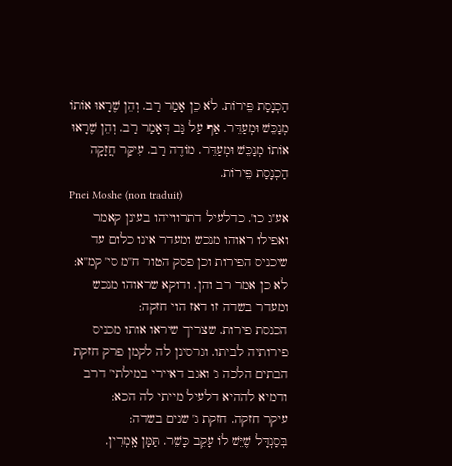הַכְנָסַת פֵּירוֹת. לֹא כֵן אָמַר רַב. וְהֵן שֶׁרָאוּ אוֹתוֹ מְנַכֵּשׁ וּמְעַדֵּר. אַף עַל גַּב דְּאָמַר רַב. וְהֵן שֶׁרָאוּ אוֹתוֹ מְנַכֵּשׁ וּמְעַדֵּר. מוֹדֶה רַב. עִיקַּר חֲזָקָה הַכְנָסַת פֵּירוֹת.
Pnei Moshe (non traduit)
אע''ג כו'. כדלעיל דתרווייהו בעינן קאמר ואפילו ראוהו מנכש ומעדר אינו כלום עד שיכניס הפירות וכן פסק הטור ח''מ סי' קמ''א:
לא כן אמר רב והן. ודוקא שראוהו מנכש ומעדר בשדה זו דאז הוי חזקה:
הכנסת פירות. שצריך שיראו אותו מכניס פירותיה לביתו. וגרסינן לה לקמן פרק חזקת הבתים הלכה ג' ואגב דאיירי במילתי' דרב ודמיא לההיא דלעיל מייתי לה הכא:
עיקר חזקה. חזקת ג' שנים בשדה:
בְּסַנְדָּל שֶׁיֵּשׁ לוֹ עָקֵב כָּשֵׁר. תַּמָּן אָֽמְרִין.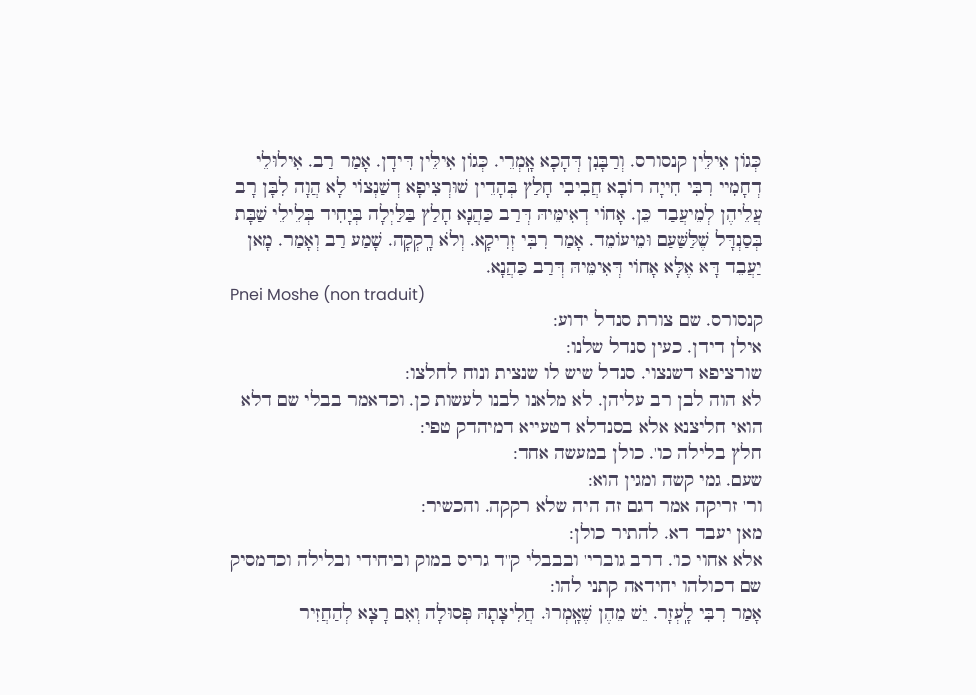כְּגוֹן אִילֵּין קנסורס. וְרַבָּנִן דְּהָכָא אָֽמְרֵי. כְּגוֹן אִילֵּין דִּידָן. אָמַר רַב. אִילוּלֵי דְחָמִיי רִבִּי חִייָה רוֹבָא חֲבִיבִי חָלַץ בְּהָדֵין שׁוּרְצִיפָא דְשַׁנְצוֹי לָא הֲוָה לִבָּן רָב עֲלֵיהֶן לְמֵיעֲבַד כֵּן. אָחוֹי דְאִימֵּיהּ דְּרַב כַּהֲנָא חָלַץ בַּלַּיְלָה בְּיָחִיד בְּלֵילֵי שַׁבָּת בְּסַנְדָּל שֶׁלַּשַּׁעַם וּמֵיעוֹמֵד. אָמַר רִבִּי זְרִיקָא. וְלֹא רָֽקְקָה. שָׁמַע רַב וְאָמַר. מָאן יַעֲבֵד דָּא אֶלָּא אָחוֹי דְּאִימֵּיהּ דְּרַב כַּהֲנָא.
Pnei Moshe (non traduit)
קנסורס. שם צורת סנדל ידוע:
אילן דידן. כעין סנדל שלנו:
שורציפא דשנצוי. סנדל שיש לו שנצית ונוח לחלצו:
לא הוה לבן רב עליהן. לא מלאנו לבנו לעשות כן. וכדאמר בבלי שם דלא הואי חליצנא אלא בסנדלא דטעייא דמיהדק טפי:
חלץ בלילה כו'. כולן במעשה אחד:
שעם. גמי קשה ומגין הוא:
ור' זריקה אמר דגם זה היה שלא רקקה. והכשיר:
מאן יעבד דא. להתיר כולן:
אלא אחוי כו'. דרב גוברי' ובבבלי ק''ד גריס במוק וביחידי ובלילה וכדמסיק שם דכולהו יחידאה קתני להו:
אָמַר רִבִּי לָֽעְזָר. יֵשׁ מֵהֶן שֶׁאָֽמְרוּ. חֲלִיצָתָהּ פְּסוּלָה וְאִם רָצָא לְהַחֲזִיר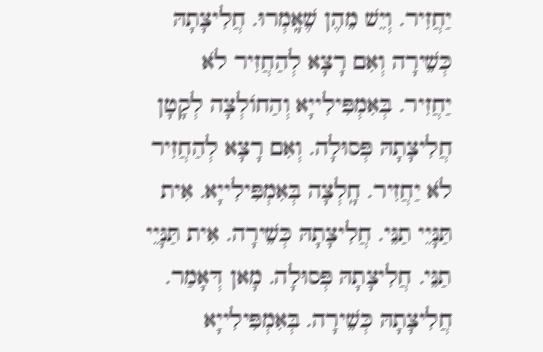יַחֲזִיר. וְיֵשׁ מֵהֶן שֶׁאָֽמְרוּ. חֲלִיצָתָהּ כְּשֵׁירָה וְאִם רָצָא לְהַחֲזִיר לֹא יַחֲזִיר. בְּאִמְפִּילִייָא וְהַחוֹלְצָה לְקָטָן חֲלִיצָתָהּ פְּסוּלָה. וְאִם רָצָא לְהַחֲזִיר לֹא יַחֲזִיר. חָֽלְצָה בְּאִמְפִּילִייָא. אִית תַּנָּיֵי תַנֵּי. חֲלִיצָתָהּ כְּשֵׁירָה. אִית תַּנָּיֵי תַנֵּי. חֲלִיצָתָהּ פְּסוּלָה. מָאן דְּאָמַר. חֲלִיצָתָהּ כְּשֵׁירָה. בְּאִמְפִּילִייָא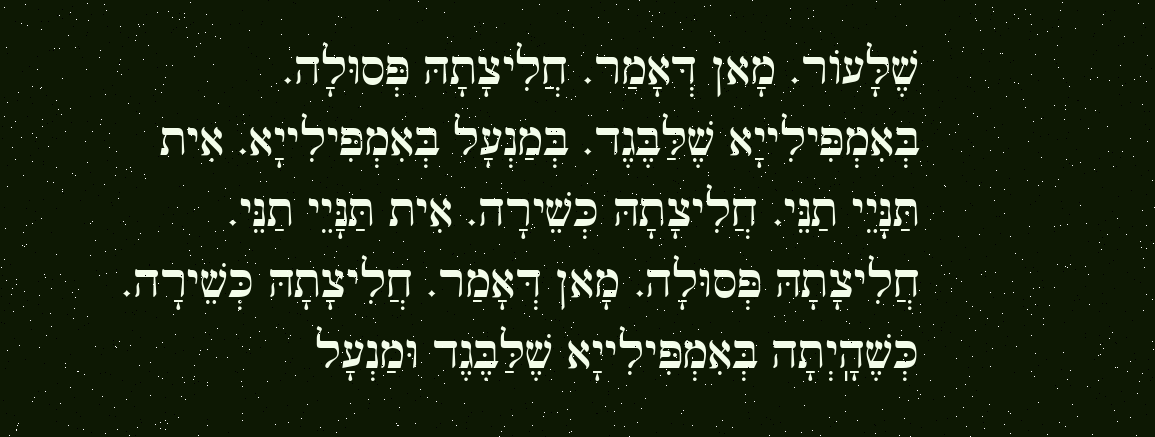שֶׁלָּעוֹר. מָאן דְּאָמַר. חֲלִיצָתָהּ פְּסוּלָה. בְּאִמְפִּילִייָא שֶׁלַּבֶּגֶד. בְּמַנְעָל בְּאִמְפִּילִייָא. אִית תַּנָּיֵי תַנֵּי. חֲלִיצָתָהּ כְּשֵׁירָה. אִית תַּנָּיֵי תַנֵּי. חֲלִיצָתָהּ פְּסוּלָה. מָאן דְּאָמַר. חֲלִיצָתָהּ כְּשֵׁירָה. כְּשֶׁהָֽיְתָה בְּאִמְפִּילִייָא שֶׁלַּבֶּגֶד וּמַנְעָל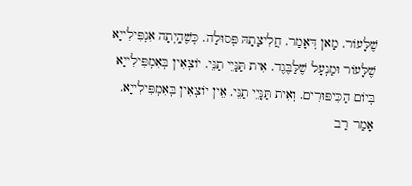שֶׁלָּעוֹר. מָאן דְּאָמַר. חֲלִיצָתָהּ פְּסוּלָה. כְּשֶׁהָֽיְתָה אִנְפִּילִייָא שֶׁלָּעוֹר וּמַנְעָל שֶׁלַּבֶּגֶד. אִית תַּנָּיֵי תַנֵּי. יוֹצְאִין בְּאִמְפִּילִייָא בְּיוֹם הַכִּיפּוּרִים. וְאִית תַּנָּיֵי תַנֵּי. אֵין יוֹצְאִין בְּאִמְפִּילִייָא. אָמַר רַב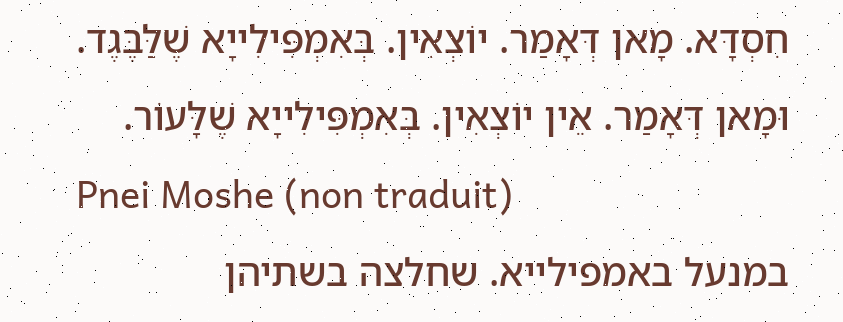חִסְדָּא. מָאן דְּאָמַר. יוֹצְאִין. בְּאִמְפִּילִייָא שֶׁלַּבֶּגֶד. וּמָאן דְּאָמַר. אֵין יוֹצְאִין. בְּאִמְפִּילִייָא שֶׁלָּעוֹר.
Pnei Moshe (non traduit)
במנעל באמפילייא. שחלצה בשתיהן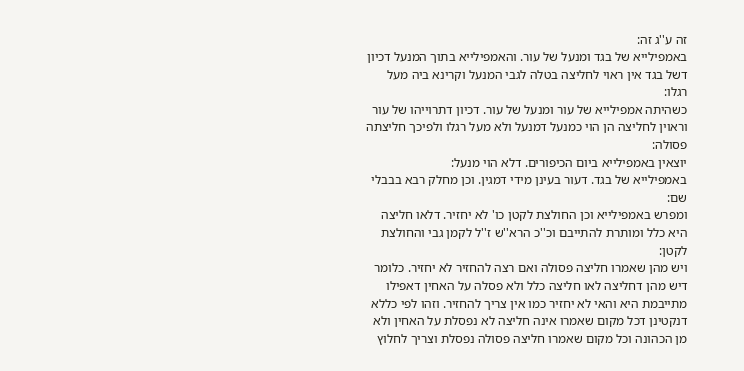זה ע''ג זה:
באמפילייא של בגד ומנעל של עור. והאמפילייא בתוך המנעל דכיון דשל בגד אין ראוי לחליצה בטלה לגבי המנעל וקרינא ביה מעל רגלו:
כשהיתה אמפילייא של עור ומנעל של עור. דכיון דתרוייהו של עור וראוין לחליצה הן הוי כמנעל דמנעל ולא מעל רגלו ולפיכך חליצתה פסולה:
יוצאין באמפילייא ביום הכיפורים. דלא הוי מנעל:
באמפילייא של בגד. דעור בעינן מידי דמגין. וכן מחלק רבא בבבלי שם:
ומפרש באמפילייא וכן החולצת לקטן כו' לא יחזיר. דלאו חליצה היא כלל ומותרת להתייבם וכ''כ הרא''ש ז''ל לקמן גבי והחולצת לקטן:
ויש מהן שאמרו חליצה פסולה ואם רצה להחזיר לא יחזיר. כלומר דיש מהן דחליצה לאו חליצה כלל ולא פסלה על האחין דאפילו מתייבמת היא והאי לא יחזיר כמו אין צריך להחזיר. וזהו לפי כללא דנקטינן דכל מקום שאמרו אינה חליצה לא נפסלת על האחין ולא מן הכהונה וכל מקום שאמרו חליצה פסולה נפסלת וצריך לחלוץ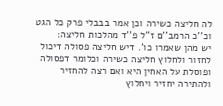לה חליצה כשירה וכן אמר בבבלי פרק כל הגט וכ''כ הרמב''ם ז''ל פ''ד מהלכות חליצה:
יש מהן שאמרו כו'. דיש חליצה פסולה דיכול לחזור ולחלוץ חליצה כשירה וכלומר דפסולה ופוסלת על האחין היא ואם רצה להחזיר ולהתירה יחזיר ויחלוץ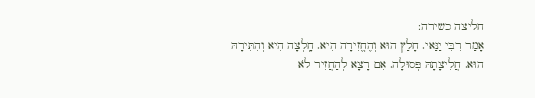חליצה כשירה:
אָמַר רִבִּי יַנַּאי. חָלַץ הוּא וְהֶחֱזִירָה הִיא. חָֽלְצָה הִיא וְהִתִּירָהּ הוּא. חֲלִיצָתָהּ פְּסוּלָה. אִם רָצָא לְהַחֲזִיר לֹא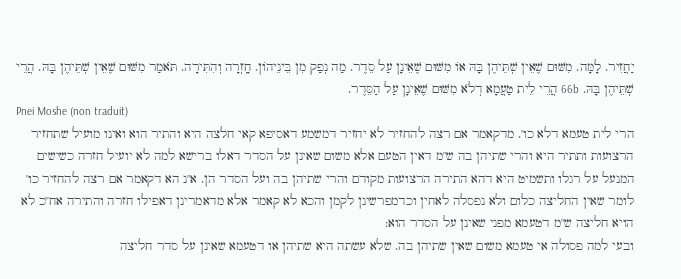יַחֲזִיר. לָמָּה. מִשּׁוּם שֶׁאֵין שְׁתֵּיהֶן בָּהּ אוֹ מִשּׁוּם שֶׁאֵינָן עַל סֵדֶר. מַה נְפַק מִן בֵּינֵיהוֹן. חָֽזְרָה וְהִתִּירָה. תֹּאמַר מִשּׁוּם שֶׁאֵין שְׁתֵּיהֶן בָּהּ. הֲרֵי שְׁתֵּיהֶן בָּהּ. 66b הֲרֵי לֵית טַעֲמָא דְלֹא מִשּׁוּם שֶׁאֵינָן עַל הַסֵּדֶר.
Pnei Moshe (non traduit)
הרי לית טעמא דלא כו'. מדקאמר אם רצה להחזיר לא יחזיר דמשמע דאסיפא קאי חלצה היא והתיר הוא ואינו מועיל שתחזיר הרצועות ותתיר היא והרי שתיהן בה ש''מ דאין הטעם אלא משום שאינן על הסדר דאלו ברישא למה לא יועיל חזרה כשישים המנעל על רגלו ותשמיט היא דהא התירה הרצועות מקודם והרי שתיהן בה ועל הסדר הן. א''נ הא דקאמר אם רצה להחזיר כו' לומר שאין החליצה כלום ולא נפסלה לאחין וכדמפרשינן לקמן והכא לא קאמר אלא מדאמרינן דאפילו חזרה והתירה אח''כ לא הויא חליצה ש''מ דטעמא מפני שאינן על הסדר הוא:
ובעי למה פסולה אי טעמא משום שאין שתיהן בה. שלא עשתה היא שתיהן או דטעמא שאינן על סדר חליצה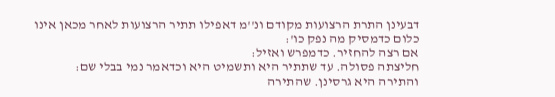דבעינן התרת הרצועות מקודם ונ''מ דאפילו תתיר הרצועות לאחר מכאן אינו כלום כדמסיק מה נפק כו':
אם רצה להחזיר. כדמפרש ואזיל:
חליצתה פסולה. עד שתתיר היא ותשמיט היא וכדאמר נמי בבלי שם:
והתירה היא גרסינן. שהתירה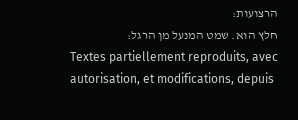הרצועות:
חלץ הוא. שמט המנעל מן הרגל:
Textes partiellement reproduits, avec autorisation, et modifications, depuis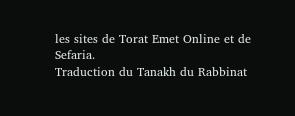les sites de Torat Emet Online et de Sefaria.
Traduction du Tanakh du Rabbinat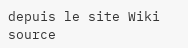depuis le site Wiki source